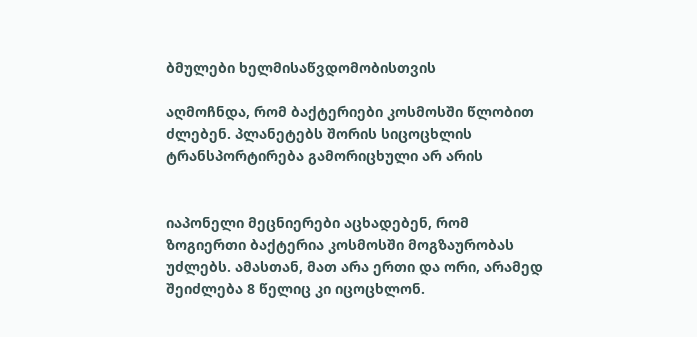ბმულები ხელმისაწვდომობისთვის

აღმოჩნდა, რომ ბაქტერიები კოსმოსში წლობით ძლებენ. პლანეტებს შორის სიცოცხლის ტრანსპორტირება გამორიცხული არ არის


იაპონელი მეცნიერები აცხადებენ, რომ ზოგიერთი ბაქტერია კოსმოსში მოგზაურობას უძლებს. ამასთან, მათ არა ერთი და ორი, არამედ შეიძლება 8 წელიც კი იცოცხლონ.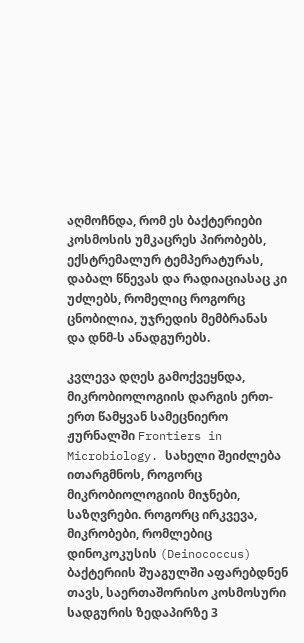აღმოჩნდა, რომ ეს ბაქტერიები კოსმოსის უმკაცრეს პირობებს, ექსტრემალურ ტემპერატურას, დაბალ წნევას და რადიაციასაც კი უძლებს, რომელიც როგორც ცნობილია, უჯრედის მემბრანას და დნმ-ს ანადგურებს.

კვლევა დღეს გამოქვეყნდა, მიკრობიოლოგიის დარგის ერთ-ერთ წამყვან სამეცნიერო ჟურნალში Frontiers in Microbiology. სახელი შეიძლება ითარგმნოს, როგორც მიკრობიოლოგიის მიჯნები, საზღვრები. როგორც ირკვევა, მიკრობები, რომლებიც დინოკოკუსის (Deinococcus) ბაქტერიის შუაგულში აფარებდნენ თავს, საერთაშორისო კოსმოსური სადგურის ზედაპირზე 3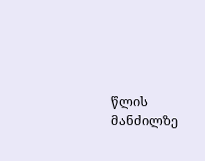წლის მანძილზე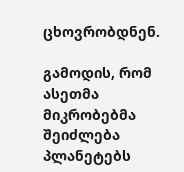ცხოვრობდნენ.

გამოდის, რომ ასეთმა მიკრობებმა შეიძლება პლანეტებს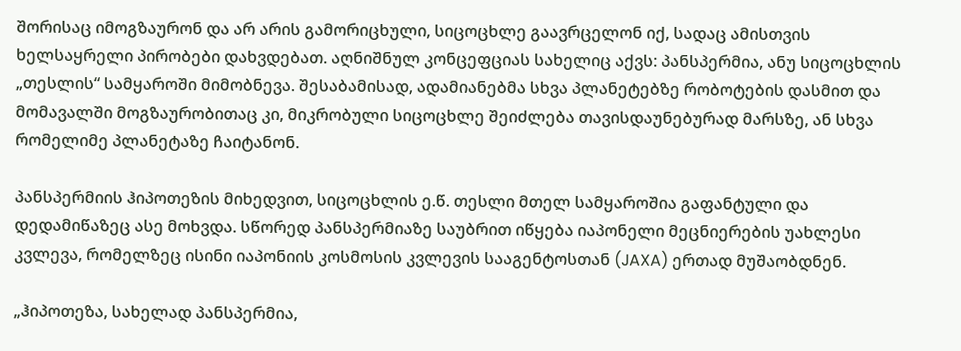შორისაც იმოგზაურონ და არ არის გამორიცხული, სიცოცხლე გაავრცელონ იქ, სადაც ამისთვის ხელსაყრელი პირობები დახვდებათ. აღნიშნულ კონცეფციას სახელიც აქვს: პანსპერმია, ანუ სიცოცხლის „თესლის“ სამყაროში მიმობნევა. შესაბამისად, ადამიანებმა სხვა პლანეტებზე რობოტების დასმით და მომავალში მოგზაურობითაც კი, მიკრობული სიცოცხლე შეიძლება თავისდაუნებურად მარსზე, ან სხვა რომელიმე პლანეტაზე ჩაიტანონ.

პანსპერმიის ჰიპოთეზის მიხედვით, სიცოცხლის ე.წ. თესლი მთელ სამყაროშია გაფანტული და დედამიწაზეც ასე მოხვდა. სწორედ პანსპერმიაზე საუბრით იწყება იაპონელი მეცნიერების უახლესი კვლევა, რომელზეც ისინი იაპონიის კოსმოსის კვლევის სააგენტოსთან (JAXA) ერთად მუშაობდნენ.

„ჰიპოთეზა, სახელად პანსპერმია,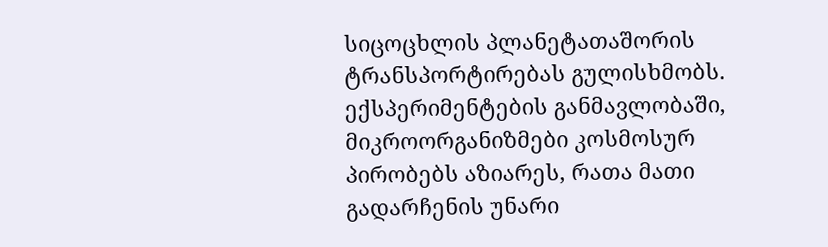სიცოცხლის პლანეტათაშორის ტრანსპორტირებას გულისხმობს. ექსპერიმენტების განმავლობაში, მიკროორგანიზმები კოსმოსურ პირობებს აზიარეს, რათა მათი გადარჩენის უნარი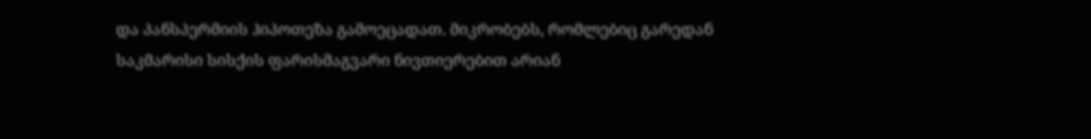და პანსპერმიის ჰიპოთეზა გამოეცადათ. მიკრობებს, რომლებიც გარედან საკმარისი სისქის ფარისმაგვარი ნივთიერებით არიან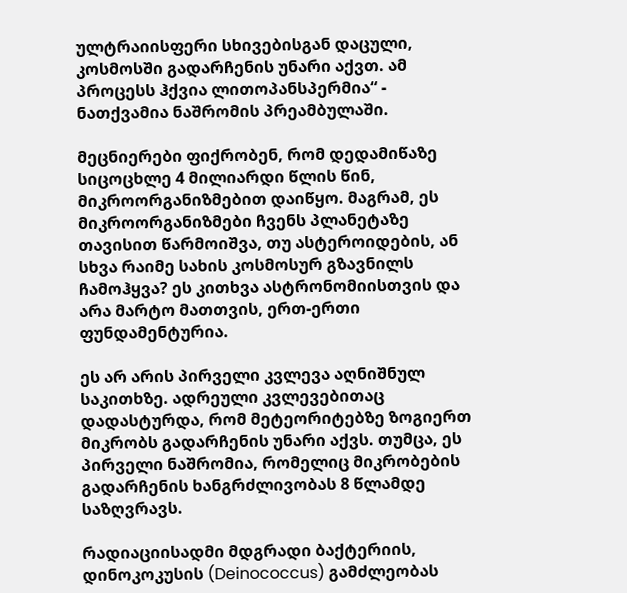ულტრაიისფერი სხივებისგან დაცული, კოსმოსში გადარჩენის უნარი აქვთ. ამ პროცესს ჰქვია ლითოპანსპერმია“ - ნათქვამია ნაშრომის პრეამბულაში.

მეცნიერები ფიქრობენ, რომ დედამიწაზე სიცოცხლე 4 მილიარდი წლის წინ, მიკროორგანიზმებით დაიწყო. მაგრამ, ეს მიკროორგანიზმები ჩვენს პლანეტაზე თავისით წარმოიშვა, თუ ასტეროიდების, ან სხვა რაიმე სახის კოსმოსურ გზავნილს ჩამოჰყვა? ეს კითხვა ასტრონომიისთვის და არა მარტო მათთვის, ერთ-ერთი ფუნდამენტურია.

ეს არ არის პირველი კვლევა აღნიშნულ საკითხზე. ადრეული კვლევებითაც დადასტურდა, რომ მეტეორიტებზე ზოგიერთ მიკრობს გადარჩენის უნარი აქვს. თუმცა, ეს პირველი ნაშრომია, რომელიც მიკრობების გადარჩენის ხანგრძლივობას 8 წლამდე საზღვრავს.

რადიაციისადმი მდგრადი ბაქტერიის, დინოკოკუსის (Deinococcus) გამძლეობას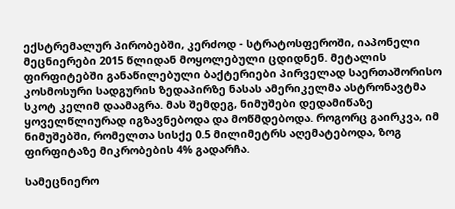ექსტრემალურ პირობებში, კერძოდ - სტრატოსფეროში, იაპონელი მეცნიერები 2015 წლიდან მოყოლებული ცდიდნენ. მეტალის ფირფიტებში განაწილებული ბაქტერიები პირველად საერთაშორისო კოსმოსური სადგურის ზედაპირზე ნასას ამერიკელმა ასტრონავტმა სკოტ კელიმ დაამაგრა. მას შემდეგ, ნიმუშები დედამიწაზე ყოველწლიურად იგზავნებოდა და მოწმდებოდა. როგორც გაირკვა, იმ ნიმუშებში, რომელთა სისქე 0.5 მილიმეტრს აღემატებოდა, ზოგ ფირფიტაზე მიკრობების 4% გადარჩა.

სამეცნიერო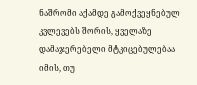ნაშრომი აქამდე გამოქვეყნებულ კვლევებს შორის, ყველაზე დამაჯერებელი მტკიცებულებაა იმის, თუ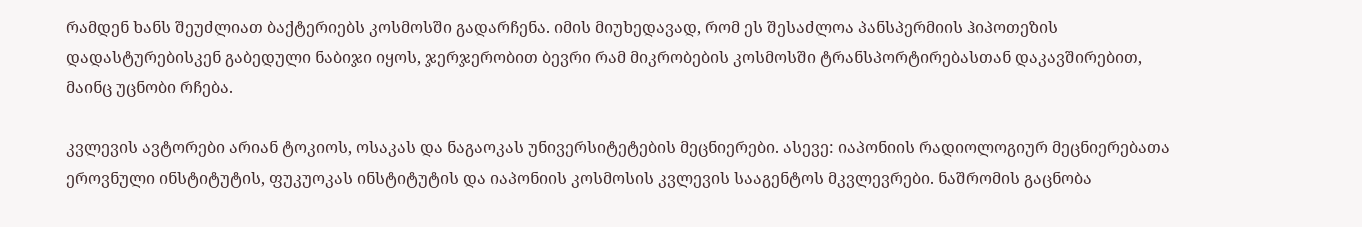რამდენ ხანს შეუძლიათ ბაქტერიებს კოსმოსში გადარჩენა. იმის მიუხედავად, რომ ეს შესაძლოა პანსპერმიის ჰიპოთეზის დადასტურებისკენ გაბედული ნაბიჯი იყოს, ჯერჯერობით ბევრი რამ მიკრობების კოსმოსში ტრანსპორტირებასთან დაკავშირებით, მაინც უცნობი რჩება.

კვლევის ავტორები არიან ტოკიოს, ოსაკას და ნაგაოკას უნივერსიტეტების მეცნიერები. ასევე: იაპონიის რადიოლოგიურ მეცნიერებათა ეროვნული ინსტიტუტის, ფუკუოკას ინსტიტუტის და იაპონიის კოსმოსის კვლევის სააგენტოს მკვლევრები. ნაშრომის გაცნობა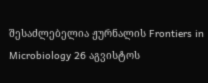შესაძლებელია ჟურნალის Frontiers in Microbiology 26 აგვისტოს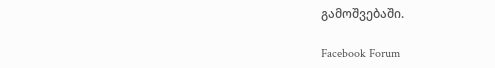გამოშვებაში.

Facebook Forum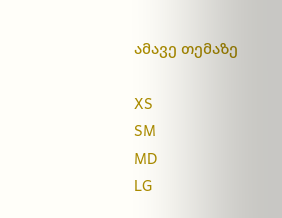ამავე თემაზე

XS
SM
MD
LG